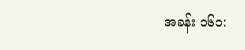အခန်း ၁၆၁: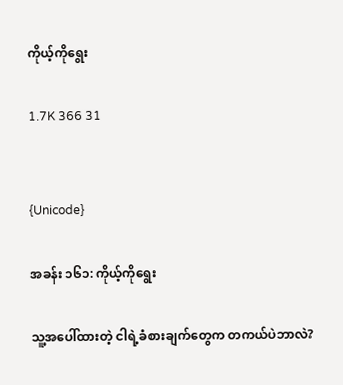ကိုယ့်ကိုရွေး

1.7K 366 31


{Unicode}

အခန်း ၁၆၁: ကိုယ့်ကိုရွေး

သူ့အပေါ်ထားတဲ့ ငါရဲ့ခံစားချက်တွေက တကယ်ပဲဘာလဲ?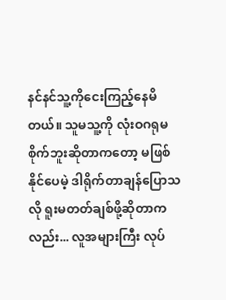နင်နင်သူ့ကိုငေးကြည့်နေမိတယ်။ သူမသူ့ကို လုံးဝဂရုမစိုက်ဘူးဆိုတာကတော့ မဖြစ်နိုင်ပေမဲ့ ဒါရိုက်တာချန်ပြောသလို ရူးမတတ်ချစ်ဖို့ဆိုတာကလည်း... လူအများကြီး လုပ်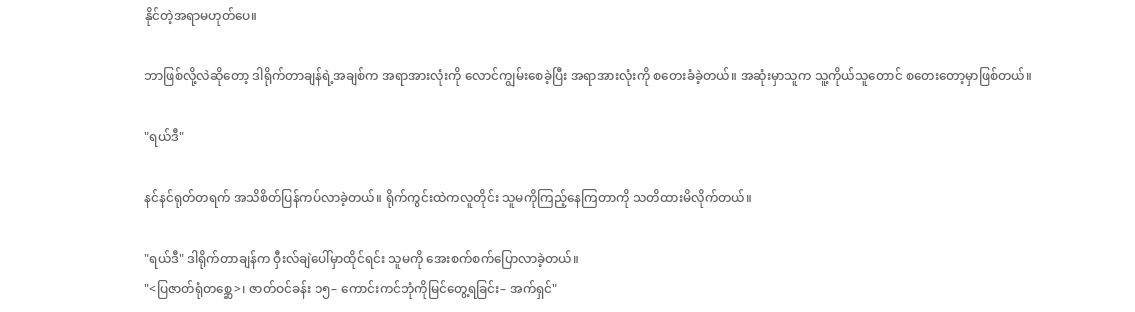နိုင်တဲ့အရာမဟုတ်ပေ။

ဘာဖြစ်လို့လဲဆိုတော့ ဒါရိုက်တာချန်ရဲ့အချစ်က အရာအားလုံးကို လောင်ကျွမ်းစေခဲ့ပြီး အရာအားလုံးကို စတေးခံခဲ့တယ်။ အဆုံးမှာသူက သူ့ကိုယ်သူတောင် စတေးတော့မှာဖြစ်တယ်။

"ရယ်ဒီ"

နင်နင်ရုတ်တရက် အသိစိတ်ပြန်ကပ်လာခဲ့တယ်။ ရိုက်ကွင်းထဲကလူတိုင်း သူမကိုကြည့်နေကြတာကို သတိထားမိလိုက်တယ်။

"ရယ်ဒီ" ဒါရိုက်တာချန်က ဝှီးလ်ချဲပေါ်မှာထိုင်ရင်း သူမကို အေးစက်စက်ပြောလာခဲ့တယ်။
"<ပြဇာတ်ရုံတစ္ဆေ>၊ ဇာတ်ဝင်ခန်း ၁၅– ကောင်းကင်ဘုံကိုမြင်တွေ့ရခြင်း– အက်ရှင်"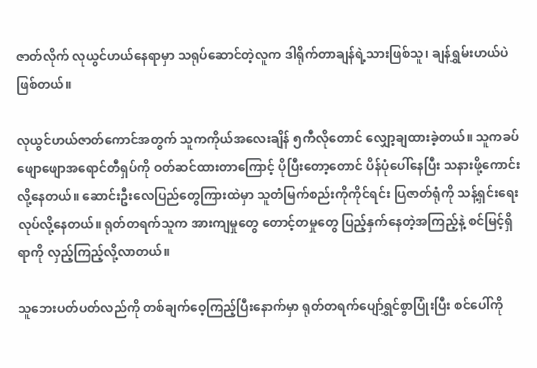ဇာတ်လိုက် လုယွင်ဟယ်နေရာမှာ သရုပ်ဆောင်တဲ့လူက ဒါရိုက်တာချန်ရဲ့သားဖြစ်သူ၊ ချန်ရွှမ်းဟယ်ပဲဖြစ်တယ်။

လုယွင်ဟယ်ဇာတ်ကောင်အတွက် သူကကိုယ်အလေးချိန် ၅ကီလိုတောင် လျှော့ချထားခဲ့တယ်။ သူကခပ်ဖျောဖျောအရောင်တီရှပ်ကို ဝတ်ဆင်ထားတာကြောင့် ပိုပြီးတော့တောင် ပိန်ပုံပေါ်နေပြီး သနားဖို့ကောင်းလို့နေတယ်။ ဆောင်းဦးလေပြည်တွေကြားထဲမှာ သူတံမြက်စည်းကိုကိုင်ရင်း ပြဇာတ်ရုံကို သန့်ရှင်းရေးလုပ်လို့နေတယ်။ ရုတ်တရက်သူက အားကျမှုတွေ တောင့်တမှုတွေ ပြည့်နှက်နေတဲ့အကြည့်နဲ့ စင်မြင့်ရှိရာကို လှည့်ကြည့်လို့လာတယ်။

သူဘေးပတ်ပတ်လည်ကို တစ်ချက်ဝေ့ကြည့်ပြီးနောက်မှာ ရုတ်တရက်ပျော်ရွှင်စွာပြုံးပြီး စင်ပေါ်ကို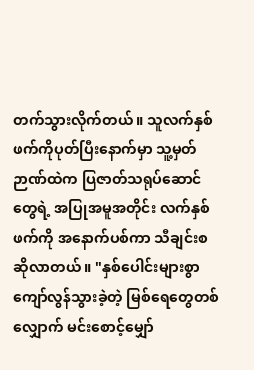တက်သွားလိုက်တယ်။ သူလက်နှစ်ဖက်ကိုပုတ်ပြီးနောက်မှာ သူ့မှတ်ဉာဏ်ထဲက ပြဇာတ်သရုပ်ဆောင်တွေရဲ့ အပြုအမူအတိုင်း လက်နှစ်ဖက်ကို အနောက်ပစ်ကာ သီချင်းစဆိုလာတယ်။ "နှစ်ပေါင်းများစွာကျော်လွန်သွားခဲ့တဲ့ မြစ်ရေတွေတစ်လျှောက် မင်းစောင့်မျှော်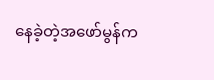နေခဲ့တဲ့အဖော်မွန်က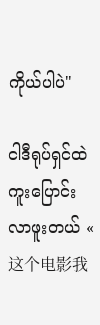ကိုယ်ပါပဲ"

ငါဒီရုပ်ရှင်ထဲကူးပြောင်းလာဖူးတယ် « 这个电影我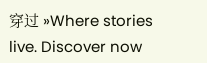穿过 »Where stories live. Discover now